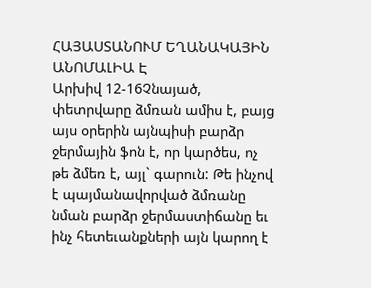ՀԱՅԱՍՏԱՆՈՒՄ ԵՂԱՆԱԿԱՅԻՆ ԱՆՈՄԱԼԻԱ Է
Արխիվ 12-16Չնայած, փետրվարը ձմռան ամիս է, բայց այս օրերին այնպիսի բարձր ջերմային ֆոն է, որ կարծես, ոչ թե ձմեռ է, այլ` գարուն: Թե ինչով է պայմանավորված ձմռանը նման բարձր ջերմաստիճանը եւ ինչ հետեւանքների այն կարող է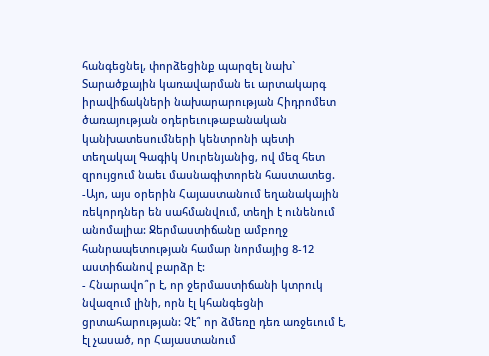հանգեցնել, փորձեցինք պարզել նախ` Տարածքային կառավարման եւ արտակարգ իրավիճակների նախարարության Հիդրոմետ ծառայության օդերեւութաբանական կանխատեսումների կենտրոնի պետի տեղակալ Գագիկ Սուրենյանից, ով մեզ հետ զրույցում նաեւ մասնագիտորեն հաստատեց.
-Այո, այս օրերին Հայաստանում եղանակային ռեկորդներ են սահմանվում, տեղի է ունենում անոմալիա: Ջերմաստիճանը ամբողջ հանրապետության համար նորմայից 8-12 աստիճանով բարձր է:
- Հնարավո՞ր է, որ ջերմաստիճանի կտրուկ նվազում լինի, որն էլ կհանգեցնի ցրտահարության: Չէ՞ որ ձմեռը դեռ առջեւում է, էլ չասած, որ Հայաստանում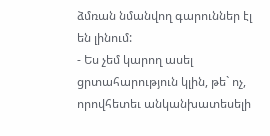ձմռան նմանվող գարուններ էլ են լինում:
- Ես չեմ կարող ասել ցրտահարություն կլին, թե` ոչ, որովհետեւ անկանխատեսելի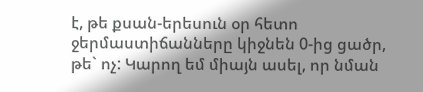է, թե քսան-երեսուն օր հետո ջերմաստիճանները կիջնեն 0-ից ցածր, թե` ոչ: Կարող եմ միայն ասել, որ նման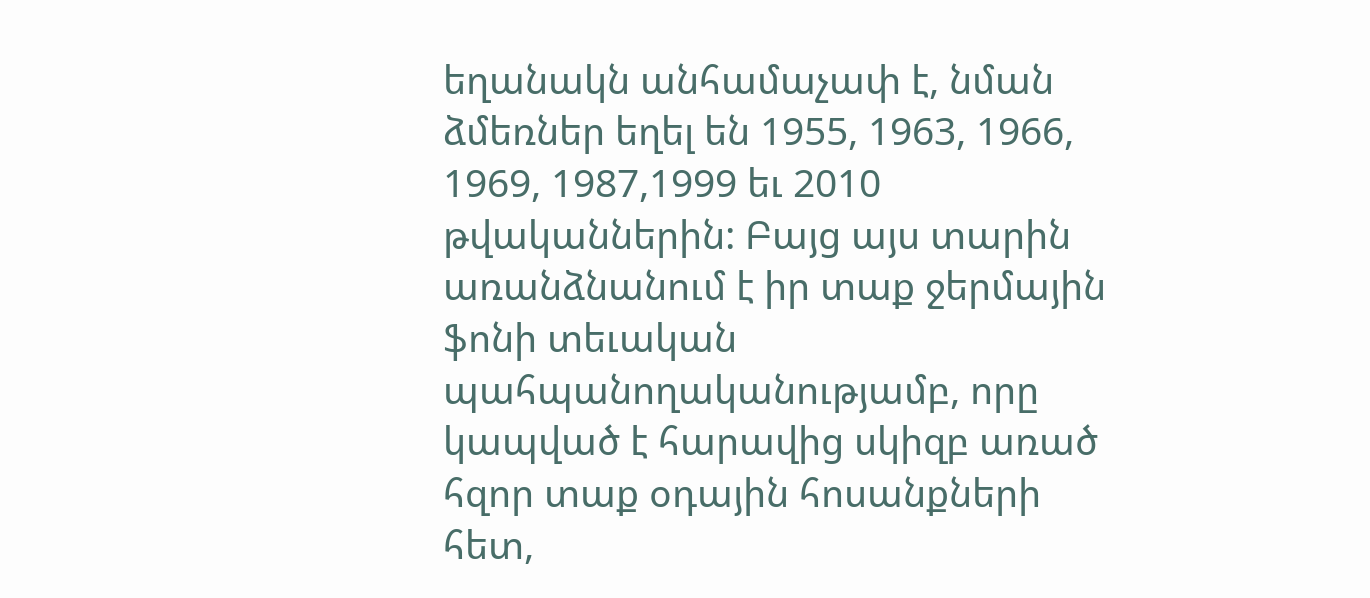եղանակն անհամաչափ է, նման ձմեռներ եղել են 1955, 1963, 1966, 1969, 1987,1999 եւ 2010 թվականներին: Բայց այս տարին առանձնանում է իր տաք ջերմային ֆոնի տեւական պահպանողականությամբ, որը կապված է հարավից սկիզբ առած հզոր տաք օդային հոսանքների հետ,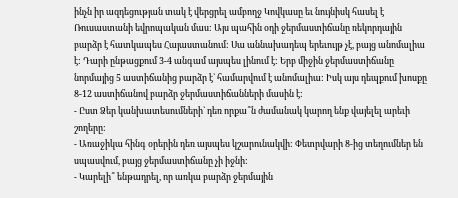ինչն իր ազդեցության տակ է վերցրել ամբողջ Կովկասը եւ նույնիսկ հասել է Ռուսաստանի եվրոպական մաս: Այս պահին օդի ջերմաստիճանը ռեկորդային բարձր է հատկապես Հայաստանում: Սա աննախադեպ երեւույթ չէ, բայց անոմալիա է: Դարի ընթացքում 3-4 անգամ այսպես լինում է: Երբ միջին ջերմաստիճանը նորմայից 5 աստիճանից բարձր է` համարվում է անոմալիա: Իսկ այս դեպքում խոսքը 8-12 աստիճանով բարձր ջերմաստիճանների մասին է:
- Ըստ Ձեր կանխատեսումների` դեռ որքա՞ն ժամանակ կարող ենք վայելել արեւի շողերը:
- Առաջիկա հինգ օրերին դեռ այսպես կշարունակվի: Փետրվարի 8-ից տեղումներ են սպասվում, բայց ջերմաստիճանը չի իջնի:
- Կարելի՞ ենթադրել, որ առկա բարձր ջերմային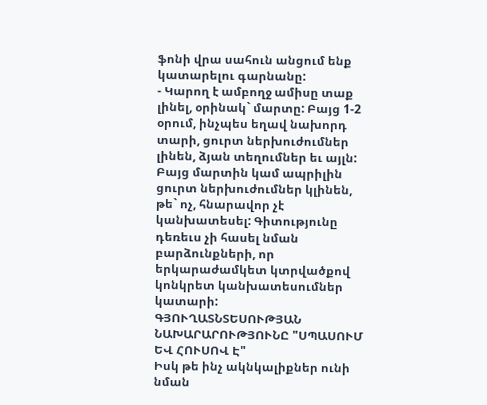ֆոնի վրա սահուն անցում ենք կատարելու գարնանը:
- Կարող է ամբողջ ամիսը տաք լինել, օրինակ` մարտը: Բայց 1-2 օրում, ինչպես եղավ նախորդ տարի, ցուրտ ներխուժումներ լինեն, ձյան տեղումներ եւ այլն: Բայց մարտին կամ ապրիլին ցուրտ ներխուժումներ կլինեն, թե` ոչ, հնարավոր չէ կանխատեսել: Գիտությունը դեռեւս չի հասել նման բարձունքների, որ երկարաժամկետ կտրվածքով կոնկրետ կանխատեսումներ կատարի:
ԳՅՈՒՂԱՏՆՏԵՍՈՒԹՅԱՆ ՆԱԽԱՐԱՐՈՒԹՅՈՒՆԸ "ՍՊԱՍՈՒՄ ԵՎ ՀՈՒՍՈՎ Է"
Իսկ թե ինչ ակնկալիքներ ունի նման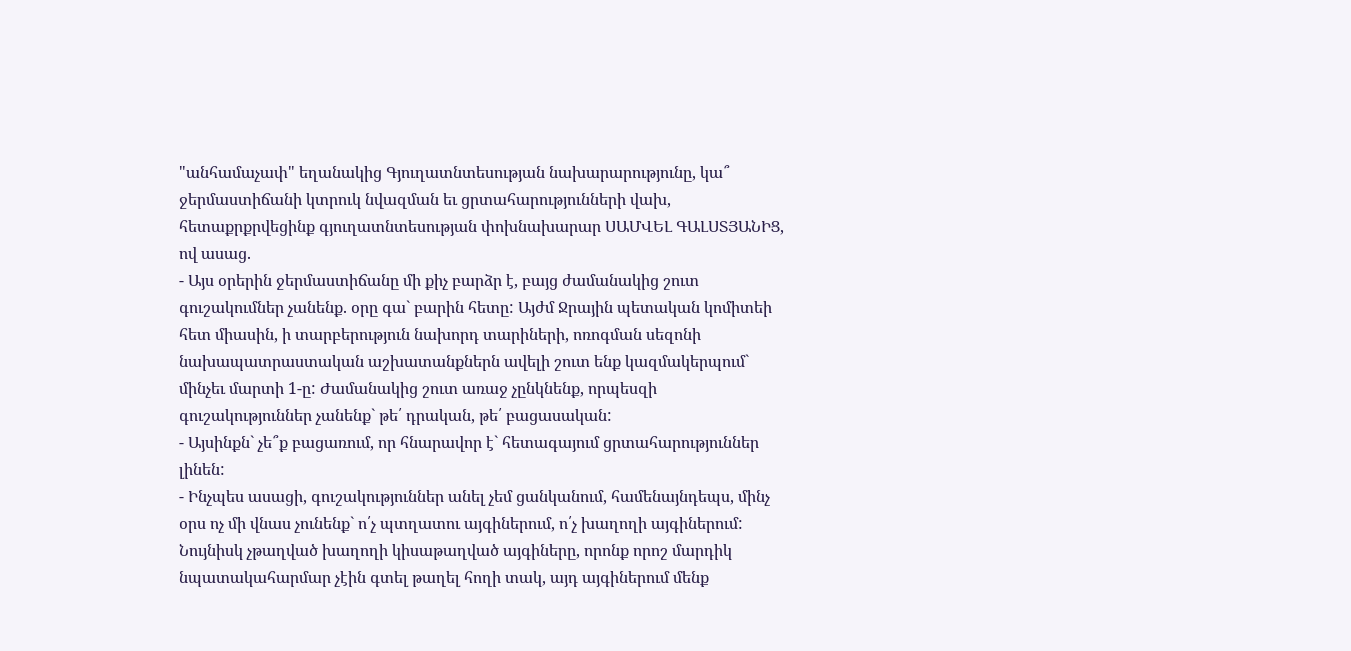"անհամաչափ" եղանակից Գյուղատնտեսության նախարարությունը, կա՞ ջերմաստիճանի կտրուկ նվազման եւ ցրտահարությունների վախ, հետաքրքրվեցինք գյուղատնտեսության փոխնախարար ՍԱՄՎԵԼ ԳԱԼՍՏՅԱՆԻՑ, ով ասաց.
- Այս օրերին ջերմաստիճանը մի քիչ բարձր է, բայց ժամանակից շուտ գուշակումներ չանենք. օրը գա` բարին հետը: Այժմ Ջրային պետական կոմիտեի հետ միասին, ի տարբերություն նախորդ տարիների, ոռոգման սեզոնի նախապատրաստական աշխատանքներն ավելի շուտ ենք կազմակերպում` մինչեւ մարտի 1-ը: Ժամանակից շուտ առաջ չընկնենք, որպեսզի գուշակություններ չանենք` թե՛ դրական, թե՛ բացասական:
- Այսինքն` չե՞ք բացառում, որ հնարավոր է` հետագայում ցրտահարություններ լինեն:
- Ինչպես ասացի, գուշակություններ անել չեմ ցանկանում, համենայնդեպս, մինչ օրս ոչ մի վնաս չունենք` ո՛չ պտղատու այգիներում, ո՛չ խաղողի այգիներում: Նույնիսկ չթաղված խաղողի կիսաթաղված այգիները, որոնք որոշ մարդիկ նպատակահարմար չէին գտել թաղել հողի տակ, այդ այգիներում մենք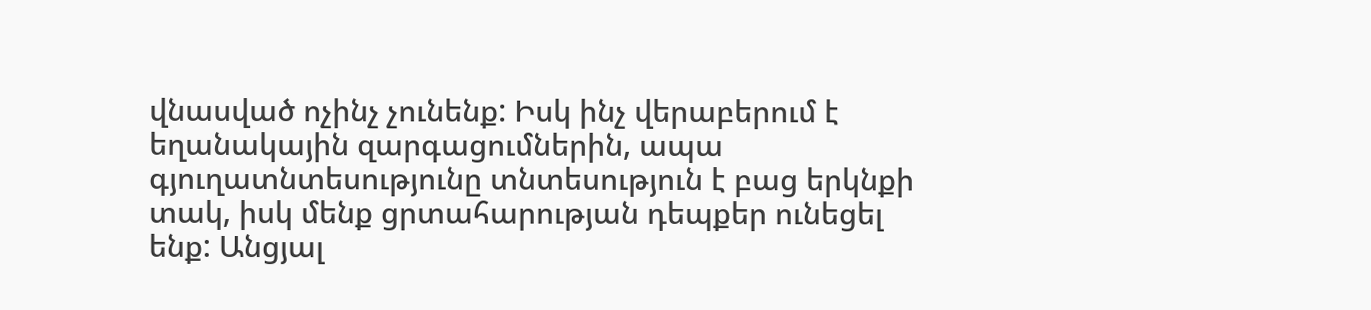վնասված ոչինչ չունենք: Իսկ ինչ վերաբերում է եղանակային զարգացումներին, ապա գյուղատնտեսությունը տնտեսություն է բաց երկնքի տակ, իսկ մենք ցրտահարության դեպքեր ունեցել ենք: Անցյալ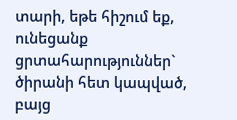տարի, եթե հիշում եք, ունեցանք ցրտահարություններ` ծիրանի հետ կապված, բայց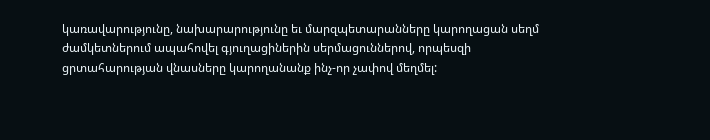կառավարությունը, նախարարությունը եւ մարզպետարանները կարողացան սեղմ ժամկետներում ապահովել գյուղացիներին սերմացուններով, որպեսզի ցրտահարության վնասները կարողանանք ինչ-որ չափով մեղմել: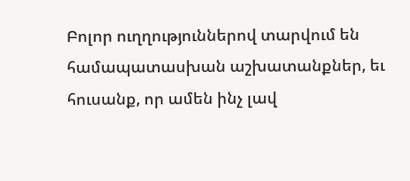Բոլոր ուղղություններով տարվում են համապատասխան աշխատանքներ, եւ հուսանք, որ ամեն ինչ լավ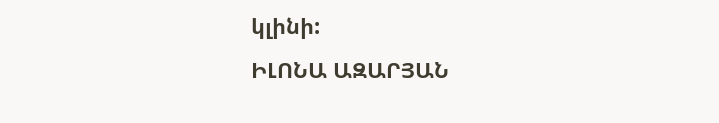կլինի:
ԻԼՈՆԱ ԱԶԱՐՅԱՆ